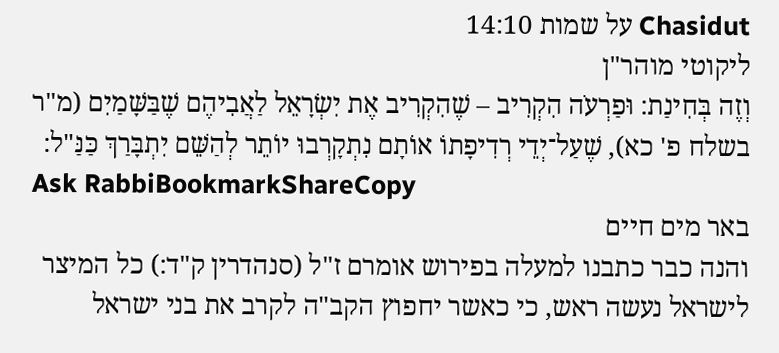Chasidut על שמות 14:10
ליקוטי מוהר"ן
וְזֶה בְּחִינַת: וּפַרְעֹה הִקְרִיב – שֶׁהִקְרִיב אֶת יִשְׂרָאֵל לַאֲבִיהֶם שֶׁבַּשָּׁמַיִם (מ"ר בשלח פ' כא), שֶׁעַל־יְדֵי רְדִיפָתוֹ אוֹתָם נִתְקָרְבוּ יוֹתֵר לְהַשֵּׁם יִתְבָּרַךְ כַּנַּ"ל:
Ask RabbiBookmarkShareCopy
באר מים חיים
והנה כבר כתבנו למעלה בפירוש אומרם ז"ל (סנהדרין ק"ד:) כל המיצר לישראל נעשה ראש, כי כאשר יחפוץ הקב"ה לקרב את בני ישראל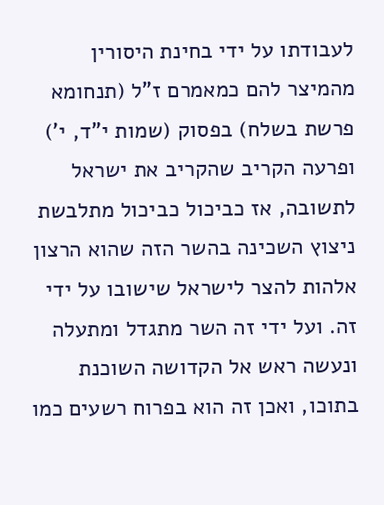לעבודתו על ידי בחינת היסורין מהמיצר להם כמאמרם ז"ל (תנחומא פרשת בשלח) בפסוק (שמות י"ד, י') ופרעה הקריב שהקריב את ישראל לתשובה, אז כביכול כביכול מתלבשת ניצוץ השכינה בהשר הזה שהוא הרצון אלהות להצר לישראל שישובו על ידי זה. ועל ידי זה השר מתגדל ומתעלה ונעשה ראש אל הקדושה השוכנת בתוכו, ואכן זה הוא בפרוח רשעים כמו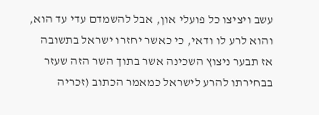עשב ויציצו כל פועלי און, אבל להשמדם עדי עד הוא, והוא לרע לו ודאי, כי כאשר יחזרו ישראל בתשובה אז תבער ניצוץ השכינה אשר בתוך השר הזה שעזר בבחירתו להרע לישראל כמאמר הכתוב (זכריה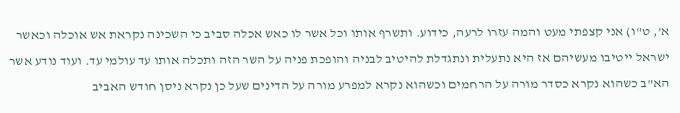א', ט"ו) אני קצפתי מעט והמה עזרו לרעה, כידוע. ותשרף אותו וכל אשר לו כאש אכלה סביב כי השכינה נקראת אש אוכלה וכאשר ישראל ייטיבו מעשיהם אז היא נתעלית ונתגדלת להיטיב לבניה והופכת פניה על השר הזה ותכלה אותו עד עולמי עד. ועוד נודע אשר הא"ב כשהוא נקרא כסדר מורה על הרחמים וכשהוא נקרא למפרע מורה על הדינים שעל כן נקרא ניסן חודש האביב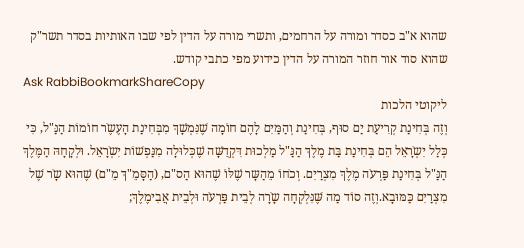שהוא א"ב כסדר ומורה על הרחמים, ותשרי מורה על הדין לפי שבו האותיות בסדר תשר"ק שהוא סוד אור חוזר המורה על הדין כידוע מפי כתבי קודש.
Ask RabbiBookmarkShareCopy
ליקוטי הלכות
וְזֶה בְּחִינַת קְרִיעַת יַם סוּף, בְּחִינַת וְהַמַּיִם לָהֶם חוֹמָה שֶׁנִּמְשָׁךְ מִבְּחִינַת הָעֶשֶֹר חוֹמוֹת הַנַּ"ל, כִּי כְּלַל יִשְֹרָאֵל הֵם בְּחִינַת בַּת מֶלֶךְ הַנַּ"ל מַלְכוּת דִּקְדֻשָּׁה שֶׁכְּלוּלָה מִנַּפְשׁוֹת יִשְֹרָאֵל. וּלְקָחָהּ הַמֶּלֶךְ הַנַּ"ל בְּחִינַת פַּרְעֹה מֶלֶךְ מִצְרַיִם. וְכֹחוֹ מֵהַשָּר שֶׁלּוֹ שֶׁהוּא הַס"ם, (הַסָּמֵ"ךְ מֵ"ם) שֶׁהוּא שָֹר שֶׁל מִצְרַיִם כַּמּוּבָא.וְזֶה סוֹד מַה שֶּׁנִּלְקְחָה שָֹרָה לְבֵית פַּרְעֹה וּלְבֵית אֲבִימֶלֶךְ;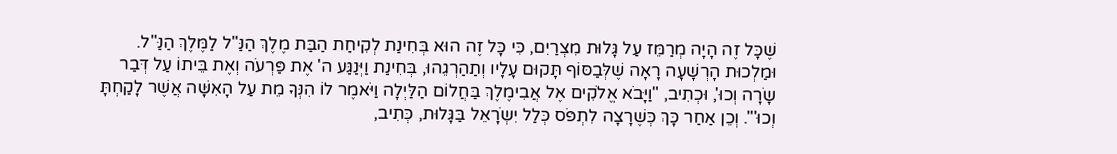שֶׁכָּל זֶה הָיָה מְרַמֵּז עַל גָּלוּת מִצְרַיִם, כִּי כָּל זֶה הוּא בְּחִינַת לְקִיחַת הַבַּת מֶלֶךְ הַנַּ"ל לַמֶּלֶךְ הַנַּ"ל. וּמַלְכוּת הָרְשָׁעָה רָאָה שֶׁלְּבַסּוֹף תָּקוּם עָלָיו וְתַהַרְגֵהוּ, בְּחִינַת וַיְּנַגַּע ה' אֶת פַּרְעֹה וְאֶת בֵּיתוֹ עַל דְּבַר שָֹרָה וְכוּ', וּכְתִיב, "וַיָּבֹא אֱלֹקִים אֶל אֲבִימֶלֶךְ בַּחֲלוֹם הַלַּיְלָה וַיֹּאמֶר לוֹ הִנְּךָ מֵת עַל הָאִשָּׁה אֲשֶׁר לָקַחְתָּ וְכוּ'". וְכֵן אַחַר כָּךְ כְּשֶׁרָצָה לִתְפֹּס כְּלַל יִשְֹרָאֵל בַּגָּלוּת, כְּתִיב,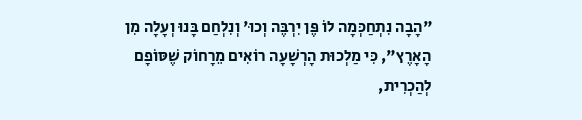"הָבָה נִתְחַכְּמָה לוֹ פֶּן יִרְבֶּה וְכוּ' וְנִלְחַם בָּנוּ וְעָלָה מִן הָאָרֶץ", כִּי מַלְכוּת הָרְשָׁעָה רוֹאִים מֵרָחוֹק שֶׁסּוֹפָם לְהַכְרִית,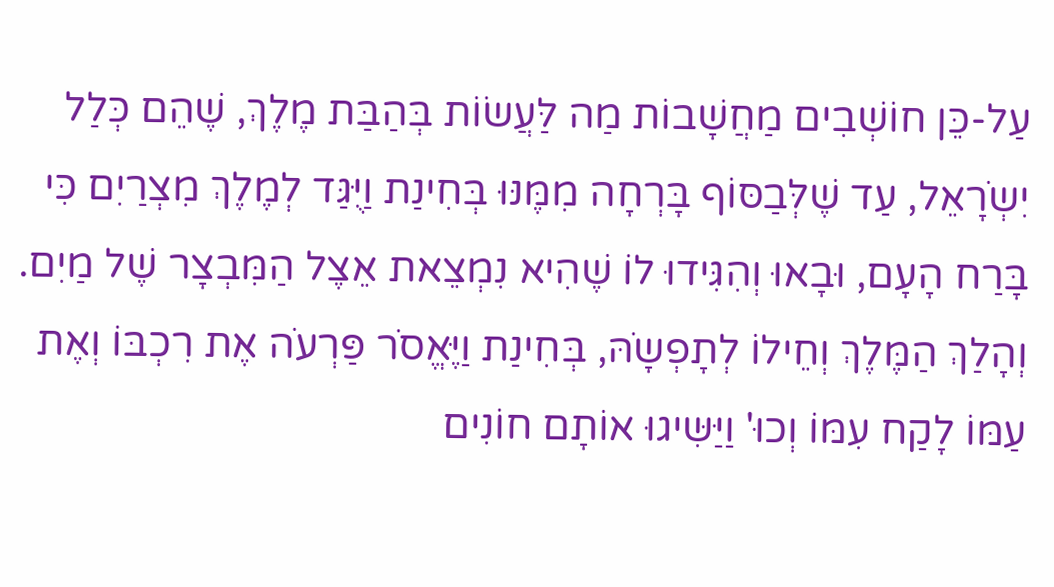עַל-כֵּן חוֹשְׁבִים מַחֲשָׁבוֹת מַה לַּעֲשׂוֹת בְּהַבַּת מֶלֶךְ, שֶׁהֵם כְּלַל יִשְֹרָאֵל, עַד שֶׁלְּבַסּוֹף בָּרְחָה מִמֶּנּוּ בְּחִינַת וַיֻּגַּד לְמֶלֶךְ מִצְרַיִם כִּי בָּרַח הָעָם, וּבָאוּ וְהִגִּידוּ לוֹ שֶׁהִיא נִמְצֵאת אֵצֶל הַמִּבְצָר שֶׁל מַיִם. וְהָלַךְ הַמֶּלֶךְ וְחֵילוֹ לְתָפְשָֹהּ, בְּחִינַת וַיֶּאֱסֹר פַּרְעֹה אֶת רִכְבּוֹ וְאֶת עַמּוֹ לָקַח עִמּוֹ וְכוּ' וַיַּשִּיגוּ אוֹתָם חוֹנִים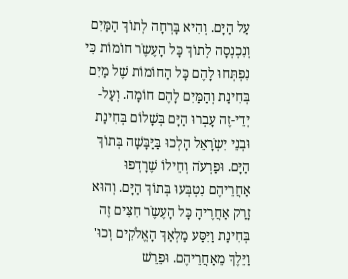עַל הַיָּם. וְהִיא בָּרְחָה לְתוֹךְ הַמַּיִם וְנִכְנְסָה לְתוֹךְ כָּל הָעֶשֶֹר חוֹמוֹת כִּי נִפְתְּחוּ לָהֶם כָּל הַחוֹמוֹת שֶׁל מַיִם בְּחִינַת וְהַמַּיִם לָהֶם חוֹמָה. וְעַל-יְדֵי-זֶה עָבְרוּ הַיָּם בְּשָׁלוֹם בְּחִינַת וּבְנֵי יִשְֹרָאֵל הָלְכוּ בַּיַּבָּשָׁה בְּתוֹךְ הַיָּם. וּפַרְעֹה וְחֵילוֹ שֶׁרָדְפוּ אַחֲרֵיהֶם נִטְבְּעוּ בְּתוֹךְ הַיָּם. וְהוּא זָרַק אַחֲרֶיהָ כָּל הָעֶשֶֹר חִצִּים זֶה בְּחִינַת וַיִּסַּע מַלְאַךְ הָאֱלֹקִים וְכוּ' וַיֵּלֶךְ מֵאַחֲרֵיהֶם. וּפֵרֵשׁ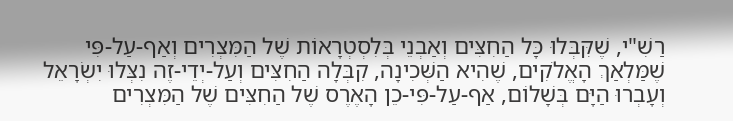רַשִׁ"י, שֶׁקִּבְּלוּ כָּל הַחִצִּים וְאַבְנֵי בְּלִסְטְרָאוֹת שֶׁל הַמִּצְרִים וְאַף-עַל-פִּי שֶׁמַּלְאַךְ הָאֱלֹקִים, שֶׁהִיא הַשְּׁכִינָה, קִבְּלָה הַחִצִּים וְעַל-יְדֵי-זֶה נִצְּלוּ יִשְֹרָאֵל וְעָבְרוּ הַיָּם בְּשָׁלוֹם, אַף-עַל-פִּי-כֵן הָאֶרֶס שֶׁל הַחִצִּים שֶׁל הַמִּצְרִים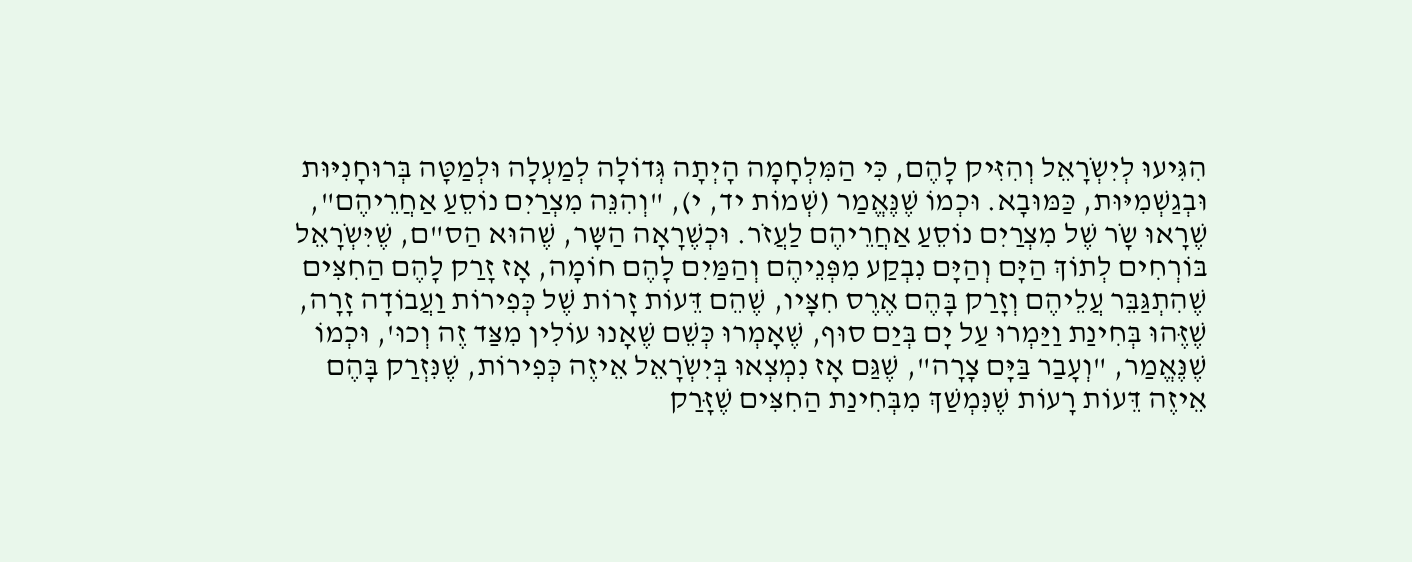הִגִּיעוּ לְיִשְֹרָאֵל וְהִזִּיק לָהֶם, כִּי הַמִּלְחָמָה הָיְתָה גְּדוֹלָה לְמַעְלָה וּלְמַטָּה בְּרוּחָנִיּוּת וּבְגַשְׁמִיּוּת, כַּמּוּבָא. וּכְמוֹ שֶׁנֶּאֱמַר (שְׁמוֹת יד, י), "וְהִנֵּה מִצְרַיִם נוֹסֵעַ אַחֲרֵיהֶם", שֶׁרָאוּ שָֹר שֶׁל מִצְרַיִם נוֹסֵעַ אַחֲרֵיהֶם לַעֲזֹר. וּכְשֶׁרָאָה הַשָּר, שֶׁהוּא הַס"ם, שֶׁיִּשְֹרָאֵל בּוֹרְחִים לְתוֹךְ הַיָּם וְהַיָּם נִבְקַע מִפְּנֵיהֶם וְהַמַּיִם לָהֶם חוֹמָה, אָז זָרַק לָהֶם הַחִצִּים שֶׁהִתְגַּבֵּר עֲלֵיהֶם וְזָרַק בָּהֶם אֶרֶס חִצָּיו, שֶׁהֵם דֵּעוֹת זָרוֹת שֶׁל כְּפִירוֹת וַעֲבוֹדָה זָרָה, שֶׁזֶּהוּ בְּחִינַת וַיַּמְרוּ עַל יָם בְּיַם סוּף, שֶׁאָמְרוּ כְּשֵׁם שֶׁאָנוּ עוֹלִין מִצַּד זֶה וְכוּ', וּכְמוֹ שֶׁנֶּאֱמַר, "וְעָבַר בַּיָּם צָרָה", שֶׁגַּם אָז נִמְצְאוּ בְּיִשְֹרָאֵל אֵיזֶה כְּפִירוֹת, שֶׁנִּזְרַק בָּהֶם אֵיזֶה דֵּעוֹת רָעוֹת שֶׁנִּמְשַׁךְ מִבְּחִינַת הַחִצִּים שֶׁזָּרַק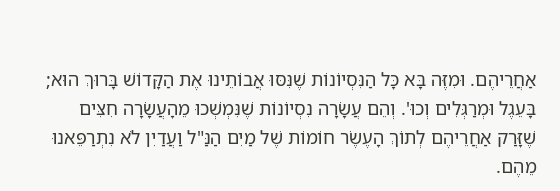אַחֲרֵיהֶם. וּמִזֶּה בָּא כָּל הַנִּסְיוֹנוֹת שֶׁנִּסּוּ אֲבוֹתֵינוּ אֶת הַקָּדוֹשׁ בָּרוּךְ הוּא; בָּעֵגֶל וּמְרַגְּלִים וְכוּ'. וְהֵם עֲשָֹרָה נִסְיוֹנוֹת שֶׁנִּמְשְׁכוּ מֵהָעֲשָֹרָה חִצִּים שֶׁזָּרַק אַחֲרֵיהֶם לְתוֹךְ הָעֶשֶֹר חוֹמוֹת שֶׁל מַיִם הַנַּ"ל וַעֲדַיִן לֹא נִתְרַפֵּאנוּ מֵהֶם.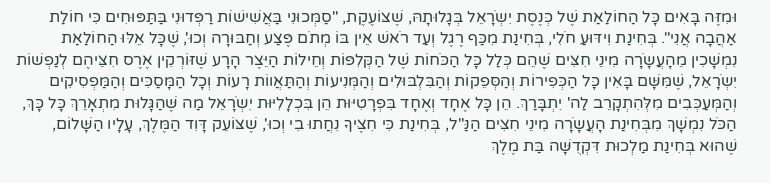וּמִזֶּה בָּאִים כָּל הַחוֹלַאַת שֶׁל כְּנֶסֶת יִשְֹרָאֵל בְּגָלוּתָהּ, שֶׁצּוֹעֶקֶת, "סַמְּכוּנִי בַּאֲשִׁישׁוֹת רַפְּדוּנִי בַּתַּפּוּחִים כִּי חוֹלַת אַהֲבָה אֲנִי". בְּחִינַת וִידּוּעַ חֹלִי, בְּחִינַת מִכַּף רֶגֶל וְעַד רֹאשׁ אֵין בּוֹ מְתֹם פֶּצַע וְחַבּוּרָה וְכוּ', שֶׁכָּל אֵלּוּ הַחוֹלַאַת נִמְשָׁכִין מֵהָעֲשָֹרָה מִינֵי חִצִּים שֶׁהֵם כְּלַל כָּל הַכֹּחוֹת שֶׁל הַקְּלִפּוֹת וְחֵילוֹת הַיֵּצֶר הָרָע שֶׁזּוֹרְקִין אֶרֶס חִצֵּיהֶם לְנַפְשׁוֹת יִשְֹרָאֵל, שֶׁמִּשָּׁם בָּאִין כָּל הַכְּפִירוֹת וְהַסְּפֵקוֹת וְהַבִּלְבּוּלִים וְהַמְּנִיעוֹת וְהַתַּאֲווֹת רָעוֹת וְכָל הַמָּסַכִּים וְהַמַּפְסִיקִים וְהַמְּעַכְּבִים מִלְּהִתְקָרֵב לַה' יִתְבָּרַךְ. הֵן כָּל אֶחָד וְאֶחָד בִּפְרָטִיּוּת הֵן בִּכְלָלִיּוּת יִשְֹרָאֵל מַה שֶּׁהַגָּלוּת מִתְאָרֵךְ כָּל כָּךְ, הַכֹּל נִמְשָׁךְ מִבְּחִינַת הָעֲשָֹרָה מִינֵי חִצִּים הַנַּ"ל, בְּחִינַת כִּי חִצֶּיךָ נִחֲתוּ בִי וְכוּ', שֶׁצּוֹעֵק דָּוִד הַמֶּלֶךְ, עָלָיו הַשָּׁלוֹם, שֶׁהוּא בְּחִינַת מַלְכוּת דִּקְדֻשָּׁה בַּת מֶלֶךְ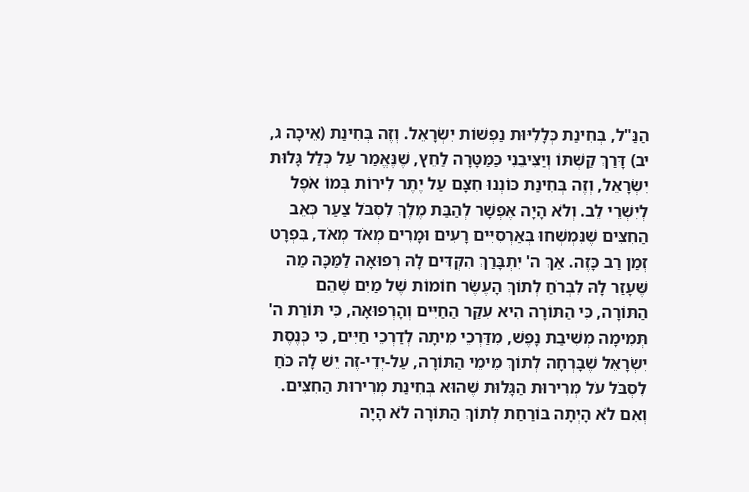הַנַּ"ל, בְּחִינַת כְּלָלִיּוּת נַפְשׁוֹת יִשְֹרָאֵל. וְזֶה בְּחִינַת (אֵיכָה ג, יב) דָּרַךְ קַשְׁתּוֹ וְיַצִּיבֵנִי כַּמַּטָּרָה לַחֵץ, שֶׁנֶּאֱמַר עַל כְּלַל גָּלוּת יִשְֹרָאֵל, וְזֶה בְּחִינַת כּוֹנְנוּ חִצָּם עַל יֶתֶר לִירוֹת בְּמוֹ אֹפֶל לְיִשְׁרֵי לֵב. וְלֹא הָיָה אֶפְשָׁר לְהַבַּת מֶלֶךְ לִסְבֹּל צַעַר כְּאֵב הַחִצִּים שֶׁנִּמְשְׁחוּ בְּאַרְסִיִּים רָעִים וּמָרִים מְאֹד מְאֹד, בִּפְרָט זְמַן רַב כָּזֶה. אַךְ ה' יִתְבָּרַךְ הִקְדִּים לָהּ רְפוּאָה לַמַּכָּה מַה שֶּׁעָזַר לָהּ לִבְרֹחַ לְתוֹךְ הָעֶשֶֹר חוֹמוֹת שֶׁל מַיִם שֶׁהֵם הַתּוֹרָה, כִּי הַתּוֹרָה הִיא עִקַּר הַחַיִּים וְהָרְפוּאָה, כִּי תּוֹרַת ה' תְּמִימָה מְשִׁיבַת נָפֶשׁ, מִדַּרְכֵי מִיתָה לְדַרְכֵי חַיִּים, כִּי כְּנֶסֶת יִשְֹרָאֵל שֶׁבָּרְחָה לְתוֹךְ מֵימֵי הַתּוֹרָה, עַל-יְדֵי-זֶה יֵשׁ לָהּ כֹּחַ לִסְבֹּל עֹל מְרִירוּת הַגָּלוּת שֶׁהוּא בְּחִינַת מְרִירוּת הַחִצִּים. וְאִם לֹא הָיְתָה בּוֹרַחַת לְתוֹךְ הַתּוֹרָה לֹא הָיָה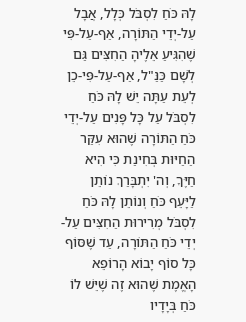לָהּ כֹּחַ לִסְבֹּל כְּלָל, אֲבָל עַל-יְדֵי הַתּוֹרָה, אַף-עַל-פִּי שֶׁהִגִּיעַ אֵלֶיהָ הַחִצִּים גַּם לְשָׁם כַּנַּ"ל, אַף-עַל-פִּי-כֵן לְעֵת עַתָּה יֵשׁ לָהּ כֹּחַ לִסְבֹּל עַל כָּל פָּנִים עַל-יְדֵי כֹּחַ הַתּוֹרָה שֶׁהוּא עִקַּר הַחַיּוּת בְּחִינַת כִּי הִיא חַיֶּךָ, וְה' יִתְבָּרַךְ נוֹתֵן לַיָּעֵף כֹּחַ וְנוֹתֵן לָהּ כֹּחַ לִסְבֹּל מְרִירוּת הַחִצִּים עַל-יְדֵי כֹּחַ הַתּוֹרָה, עַד שֶׁסּוֹף כָּל סוֹף יָבוֹא הָרוֹפֵא הָאֱמֶת שֶׁהוּא זֶה שֶׁיֵּשׁ לוֹ כֹּחַ בְּיָדָיו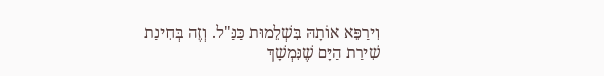וִירַפֵּא אוֹתָהּ בִּשְׁלֵמוּת כַּנַּ"ל. וְזֶה בְּחִינַת שִׁירַת הַיָּם שֶׁנִּמְשָׁךְ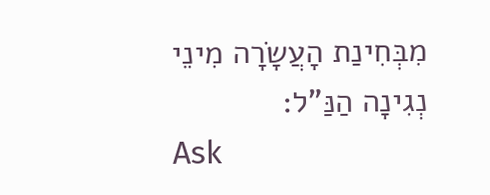מִבְּחִינַת הָעֲשָֹרָה מִינֵי נְגִינָה הַנַּ"ל:
Ask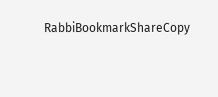RabbiBookmarkShareCopy